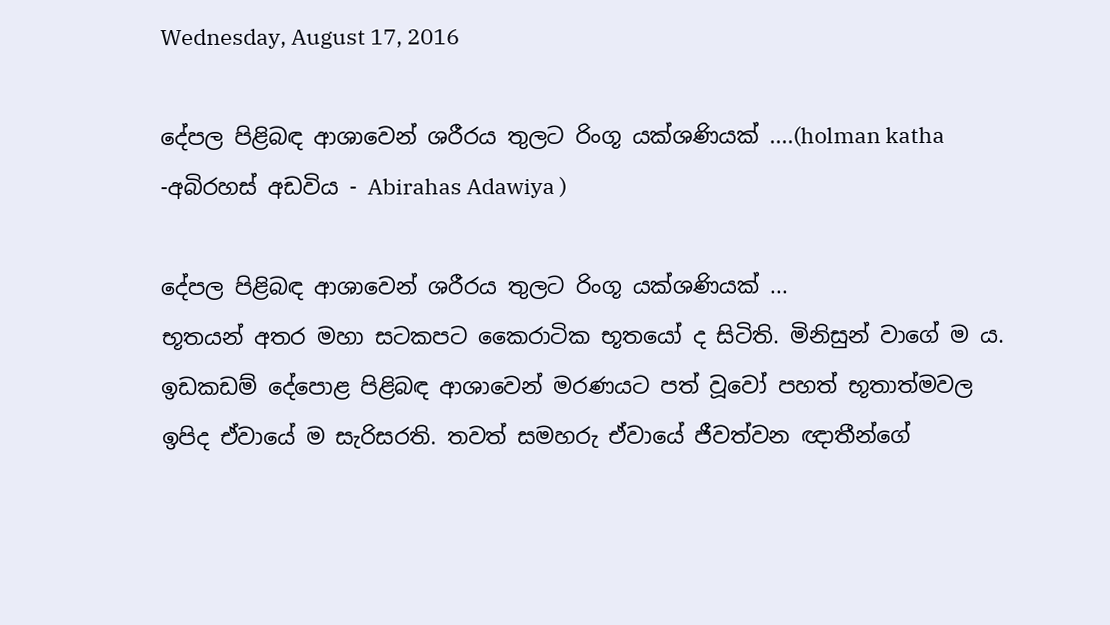Wednesday, August 17, 2016

දේපල පිළිබඳ ආශාවෙන් ශරීරය තුලට රිංගූ යක්ශණියක් ....(holman katha -අබිරහස් අඩවිය - Abirahas Adawiya )

දේපල පිළිබඳ ආශාවෙන් ශරීරය තුලට රිංගූ යක්ශණියක් ...
භූතයන් අතර මහා සටකපට කෛරාටික භූතයෝ ද සිටිති. මිනිසුන් වාගේ ම ය. ඉඩකඩම් දේපොළ පිළිබඳ ආශාවෙන් මරණයට පත් වූවෝ පහත් භූතාත්මවල ඉපිද ඒවායේ ම සැරිසරති. තවත් සමහරු ඒවායේ ජීවත්වන ඥාතීන්ගේ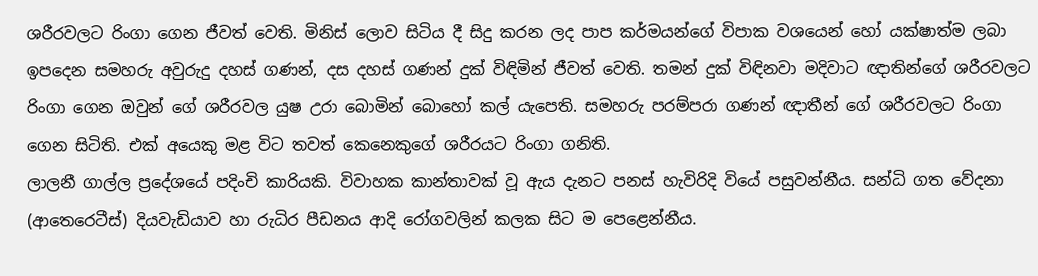ශරීරවලට රිංගා ගෙන ජීවත් වෙති. මිනිස් ලොව සිටිය දී සිදු කරන ලද පාප කර්මයන්ගේ විපාක වශයෙන් හෝ යක්ෂාත්ම ලබා ඉපදෙන සමහරු අවුරුදු දහස් ගණන්, දස දහස් ගණන් දුක් විඳිමින් ජීවත් වෙති. තමන් දුක් විඳිනවා මදිවාට ඥාතින්ගේ ශරීරවලට රිංගා ගෙන ඔවුන් ගේ ශරීරවල යුෂ උරා බොමින් බොහෝ කල් යැපෙති. සමහරු පරම්පරා ගණන් ඥාතීන් ගේ ශරීරවලට රිංගා ගෙන සිටිති. එක් අයෙකු මළ විට තවත් කෙනෙකුගේ ශරීරයට රිංගා ගනිති.
ලාලනී ගාල්ල ප්‍රදේශයේ පදිංචි කාරියකි. විවාහක කාන්තාවක් වූ ඇය දැනට පනස් හැවිරිදි වියේ පසුවන්නීය. සන්ධි ගත වේදනා (ආතෙරෙටීස්) දියවැඩියාව හා රුධිර පීඩනය ආදි රෝගවලින් කලක සිට ම පෙළෙන්නීය.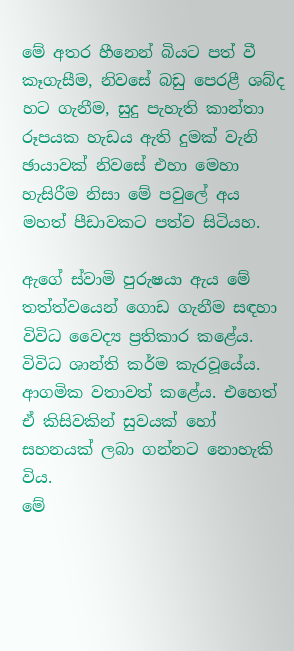මේ අතර හීනෙන් බියට පත් වී කෑගැසීම, නිවසේ බඩු පෙරළී ශබ්ද හට ගැනීම, සුදු පැහැති කාන්තා රූපයක හැඩය ඇති දුමක් වැනි ඡායාවක් නිවසේ එහා මෙහා හැසිරීම නිසා මේ පවුලේ අය මහත් පීඩාවකට පත්ව සිටියහ.

ඇගේ ස්වාමි පුරුෂයා ඇය මේ තත්ත්වයෙන් ගොඩ ගැනීම සඳහා විවිධ වෛද්‍ය ප්‍රතිකාර කළේය. විවිධ ශාන්ති කර්ම කැරවූයේය. ආගමික වතාවත් කළේය. එහෙත් ඒ කිසිවකින් සුවයක් හෝ සහනයක් ලබා ගන්නට නොහැකි විය.
මේ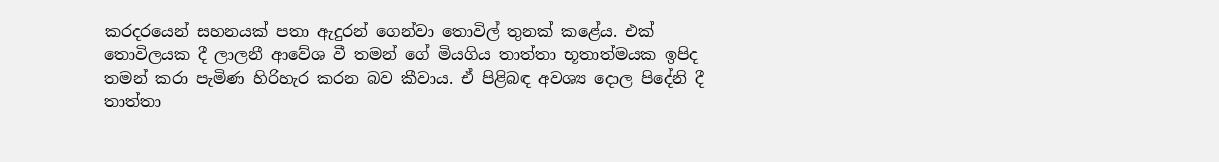කරදරයෙන් සහනයක් පතා ඇදුරන් ගෙන්වා තොවිල් තුනක් කළේය. එක් තොවිලයක දී ලාලනී ආවේශ වී තමන් ගේ මියගිය තාත්තා භූතාත්මයක ඉපිද තමන් කරා පැමිණ හිරිහැර කරන බව කීවාය. ඒ පිළිබඳ අවශ්‍ය දොල පිදේනි දී තාත්තා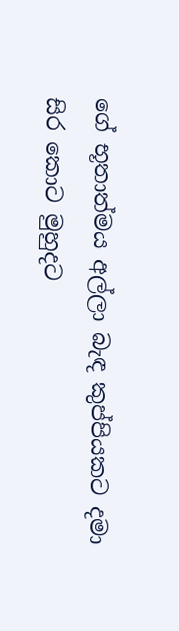ගේ භූතාත්මය අල්ලා බැඳ කුප්පියකට දමා සිර කොට මුහුදට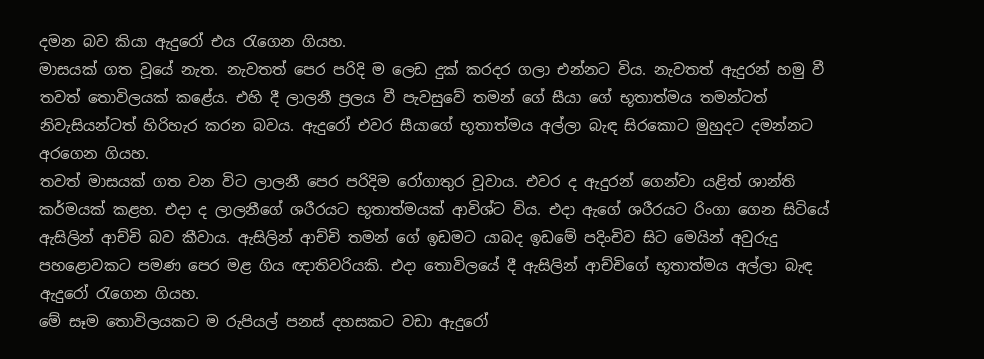දමන බව කියා ඇදුරෝ එය රැගෙන ගියහ.
මාසයක් ගත වූයේ නැත. නැවතත් පෙර පරිදි ම ලෙඩ දුක් කරදර ගලා එන්නට විය. නැවතත් ඇදුරන් හමු වී තවත් තොවිලයක් කළේය. එහි දී ලාලනී ප්‍රලය වී පැවසුවේ තමන් ගේ සීයා ගේ භූතාත්මය තමන්ටත් නිවැසියන්ටත් හිරිහැර කරන බවය. ඇදුරෝ එවර සීයාගේ භූතාත්මය අල්ලා බැඳ සිරකොට මුහුදට දමන්නට අරගෙන ගියහ.
තවත් මාසයක් ගත වන විට ලාලනී පෙර පරිදිම රෝගාතුර වූවාය. එවර ද ඇදුරන් ගෙන්වා යළිත් ශාන්ති කර්මයක් කළහ. එදා ද ලාලනීගේ ශරීරයට භූතාත්මයක් ආවිශ්ට විය. එදා ඇගේ ශරීරයට රිංගා ගෙන සිටියේ ඇසිලින් ආච්චි බව කීවාය. ඇසිලින් ආච්චි තමන් ගේ ඉඩමට යාබද ඉඩමේ පදිංචිව සිට මෙයින් අවුරුදු පහළොවකට පමණ පෙර මළ ගිය ඥාතිවරියකි. එදා තොවිලයේ දී ඇසිලින් ආච්චිගේ භූතාත්මය අල්ලා බැඳ ඇදුරෝ රැගෙන ගියහ.
මේ සෑම තොවිලයකට ම රුපියල් පනස් දහසකට වඩා ඇදුරෝ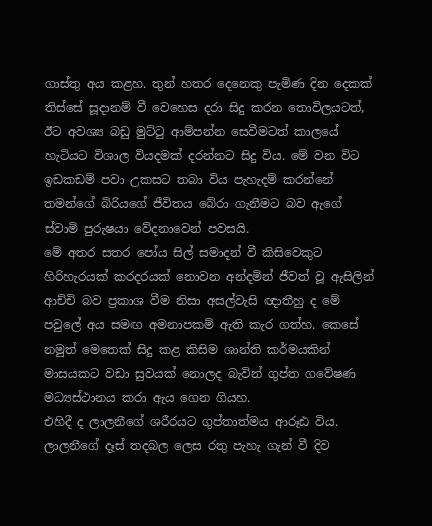ගාස්තු අය කළහ. තුන් හතර දෙනෙකු පැමිණ දින දෙකක් තිස්සේ සූදානම් වී වෙහෙස දරා සිදු කරන තොවිලයටත්, ඊට අවශ්‍ය බඩු මුට්ටු ආම්පන්න සෙවීමටත් කාලයේ හැටියට විශාල වියදමක් දරන්නට සිදු විය. මේ වන විට ඉඩකඩම් පවා උකසට තබා විය පැහැදම් කරන්නේ තමන්ගේ බිරියගේ ජීවිතය බේරා ගැනීමට බව ඇගේ ස්වාමි පුරුෂයා වේදනාවෙන් පවසයි.
මේ අතර සතර පෝය සිල් සමාදන් වී කිසිවෙකුට හිරිහැරයක් කරදරයක් නොවන අන්දමින් ජීවත් වූ ඇසිලින් ආච්චි බව ප්‍රකාශ වීම නිසා අසල්වැසි ඥාතීහු ද මේ පවුලේ අය සමඟ අමනාපකම් ඇති කැර ගත්හ. කෙසේ නමුත් මෙතෙක් සිදු කළ කිසිම ශාන්ති කර්මයකින් මාසයකට වඩා සුවයක් නොලද බැවින් ගුප්ත ගවේෂණ මධ්‍යස්ථානය කරා ඇය ගෙන ගියහ.
එහිදී ද ලාලනීගේ ශරීරයට ගුප්තාත්මය ආරූඪ විය. ලාලනීගේ දෑස් තදබල ලෙස රතු පැහැ ගැන් වී දිව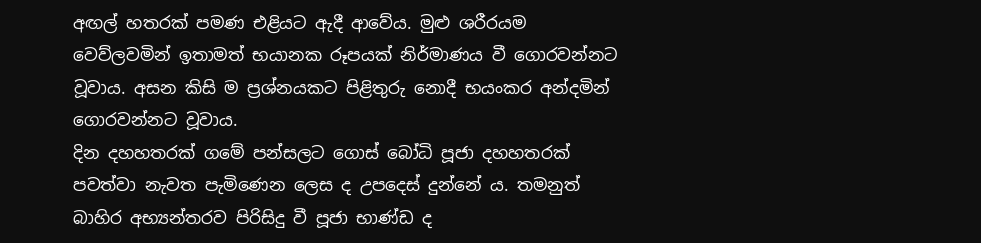අඟල් හතරක් පමණ එළියට ඇදී ආවේය. මුළු ශරීරයම වෙව්ලවමින් ඉතාමත් භයානක රූපයක් නිර්මාණය වී ගොරවන්නට වූවාය. අසන කිසි ම ප්‍රශ්නයකට පිළිතුරු නොදී භයංකර අන්දමින් ගොරවන්නට වූවාය.
දින දහහතරක් ගමේ පන්සලට ගොස් බෝධි පූජා දහහතරක් පවත්වා නැවත පැමිණෙන ලෙස ද උපදෙස් දුන්නේ ය. තමනුත් බාහිර අභ්‍යන්තරව පිරිසිදු වී පූජා භාණ්ඩ ද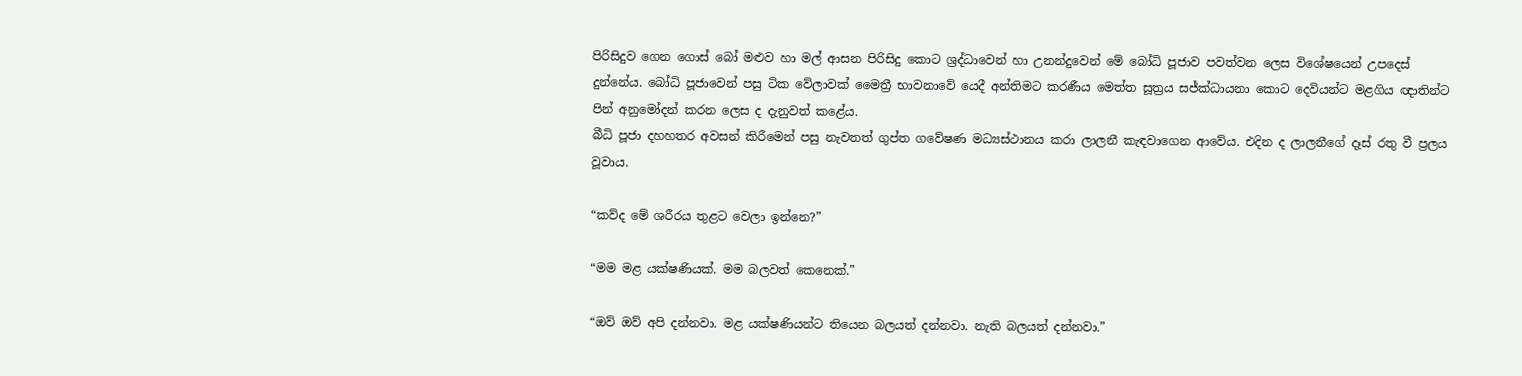පිරිසිදුව ගෙන ගොස් බෝ මළුව හා මල් ආසන පිරිසිදු කොට ශ්‍රද්ධාවෙන් හා උනන්දුවෙන් මේ බෝධි පූජාව පවත්වන ලෙස විශේෂයෙන් උපදෙස් දුන්නේය. බෝධි පූජාවෙන් පසු ටික වේලාවක් මෛත්‍රී භාවනාවේ යෙදී අන්තිමට කරණීය මෙත්ත සූත්‍රය සජ්ක්‍ධායනා කොට දෙවියන්ට මළගිය ඥාතින්ට පින් අනුමෝදන් කරන ලෙස ද දැනුවත් කළේය.
බීධි පූජා දහහතර අවසන් කිරීමෙන් පසු නැවතත් ගුප්ත ගවේෂණ මධ්‍යස්ථානය කරා ලාලනී කැඳවාගෙන ආවේය. එදින ද ලාලනීගේ දෑස් රතු වී ප්‍රලය වූවාය.

“කව්ද මේ ශරීරය තුළට වෙලා ඉන්නෙ?”

“මම මළ යක්ෂණියක්. මම බලවත් කෙනෙක්.”

“ඔව් ඔව් අපි දන්නවා. මළ යක්ෂණියන්ට තියෙන බලයත් දන්නවා. නැති බලයත් දන්නවා.”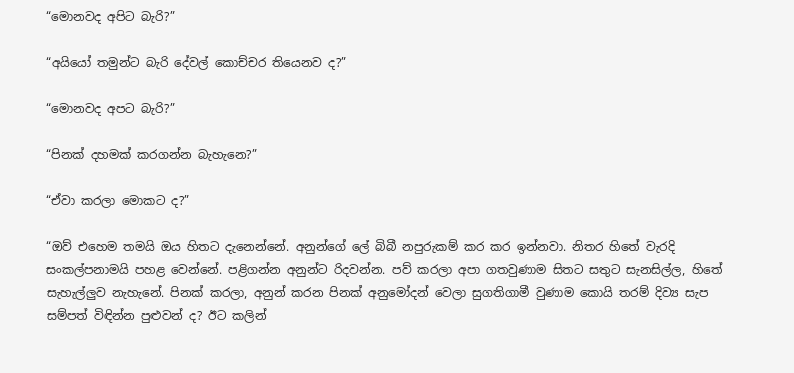“මොනවද අපිට බැරි?”

“අයියෝ තමුන්ට බැරි දේවල් කොච්චර තියෙනව ද?”

“මොනවද අපට බැරි?”

“පිනක් දහමක් කරගන්න බැහැනෙ?”

“ඒවා කරලා මොකට ද?”

“ඔව් එහෙම තමයි ඔය හිතට දැනෙන්නේ. අනුන්ගේ ලේ බිබී නපුරුකම් කර කර ඉන්නවා. නිතර හිතේ වැරදි සංකල්පනාමයි පහළ වෙන්නේ. පළිගන්න අනුන්ට රිදවන්න. පව් කරලා අපා ගතවුණාම සිතට සතුට සැනසිල්ල, හිතේ සැහැල්ලුව නැහැනේ. පිනක් කරලා, අනුන් කරන පිනක් අනුමෝදන් වෙලා සුගතිගාමී වුණාම කොයි තරම් දිව්‍ය සැප සම්පත් විඳින්න පුළුවන් ද? ඊට කලින්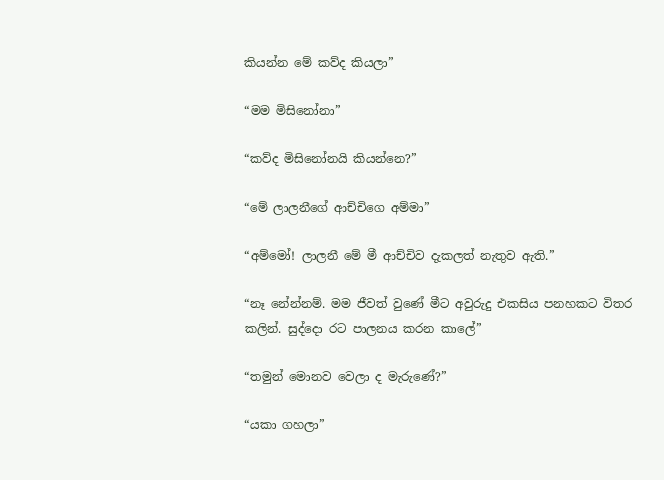කියන්න මේ කව්ද කියලා”

“මම මිසිනෝනා”

“කව්ද මිසිනෝනයි කියන්නෙ?”

“මේ ලාලනීගේ ආච්චිගෙ අම්මා”

“අම්මෝ! ලාලනී මේ මී ආච්චිව දැකලත් නැතුව ඇති.”

“නෑ නේන්නම්. මම ජීවත් වුණේ මීට අවුරුදු එකසිය පනහකට විතර කලින්. සුද්දො රට පාලනය කරන කාලේ”

“තමුන් මොනව වෙලා ද මැරුණේ?”

“යකා ගහලා”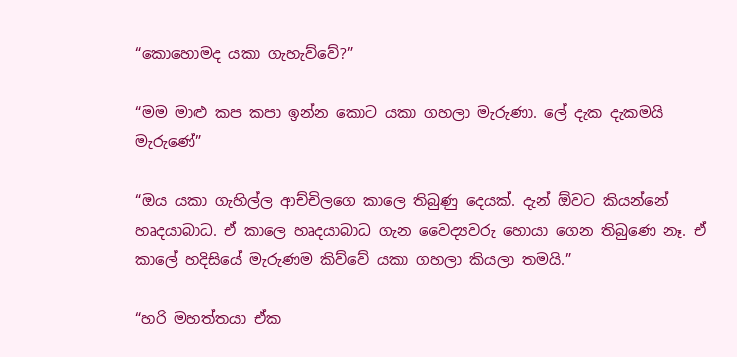“කොහොමද යකා ගැහැව්වේ?”

“මම මාළු කප කපා ඉන්න කොට යකා ගහලා මැරුණා. ලේ දැක දැකමයි මැරුණේ”

“ඔය යකා ගැහිල්ල ආච්චිලගෙ කාලෙ තිබුණු දෙයක්. දැන් ඕවට කියන්නේ හෘදයාබාධ. ඒ කාලෙ හෘදයාබාධ ගැන වෛද්‍යවරු හොයා ගෙන තිබුණෙ නෑ. ඒ කාලේ හදිසියේ මැරුණම කිව්වේ යකා ගහලා කියලා තමයි.”

“හරි මහත්තයා ඒක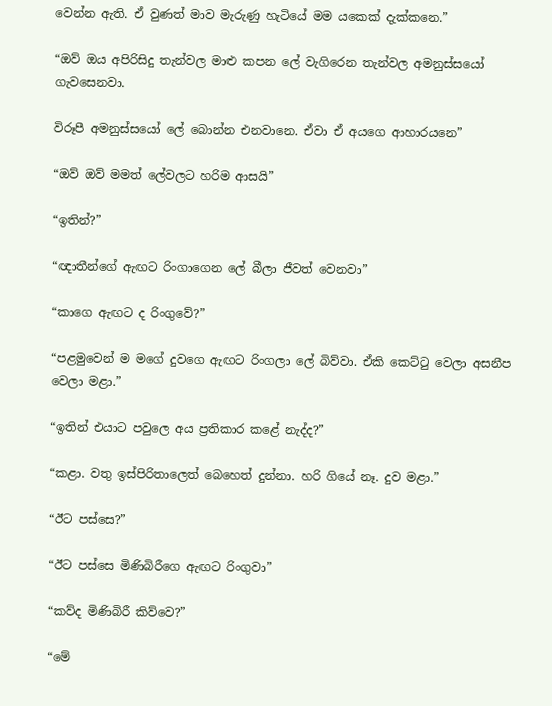වෙන්න ඇති. ඒ වුණත් මාව මැරුණු හැටියේ මම යකෙක් දැක්කනෙ.”

“ඔව් ඔය අපිරිසිදු තැන්වල මාළු කපන ලේ වැගිරෙන තැන්වල අමනුස්සයෝ ගැවසෙනවා.

විරූපී අමනුස්සයෝ ලේ බොන්න එනවානෙ. ඒවා ඒ අයගෙ ආහාරයනෙ”

“ඔව් ඔව් මමත් ලේවලට හරිම ආසයි”

“ඉතින්?”

“ඥාතීන්ගේ ඇඟට රිංගාගෙන ලේ බීලා ජීවත් වෙනවා”

“කාගෙ ඇඟට ද රිංගුවේ?”

“පළමුවෙන් ම මගේ දුවගෙ ඇඟට රිංගලා ලේ බිව්වා. ඒකි කෙට්ටු වෙලා අසනීප වෙලා මළා.”

“ඉතින් එයාට පවුලෙ අය ප්‍රතිකාර කළේ නැද්ද?”

“කළා. වතු ඉස්පිරිතාලෙත් බෙහෙත් දුන්නා. හරි ගියේ නෑ. දුව මළා.”

“ඊට පස්සෙ?”

“ඊට පස්සෙ මිණිබිරීගෙ ඇඟට රිංගුවා”

“කව්ද මිණිබිරී කිව්වෙ?”

“මේ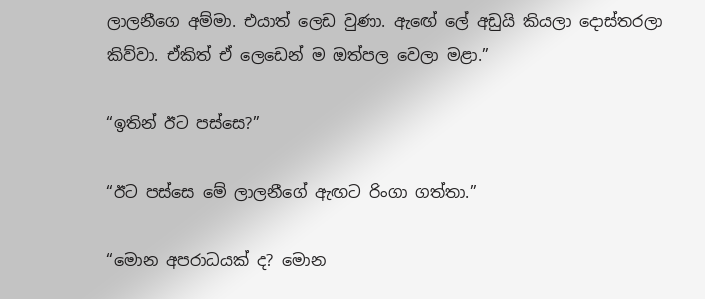ලාලනීගෙ අම්මා. එයාත් ලෙඩ වුණා. ඇඟේ ලේ අඩුයි කියලා දොස්තරලා කිව්වා. ඒකිත් ඒ ලෙඩෙන් ම ඔත්පල වෙලා මළා.”

“ඉතින් ඊට පස්සෙ?”

“ඊට පස්සෙ මේ ලාලනීගේ ඇඟට රිංගා ගත්තා.”

“මොන අපරාධයක් ද? මොන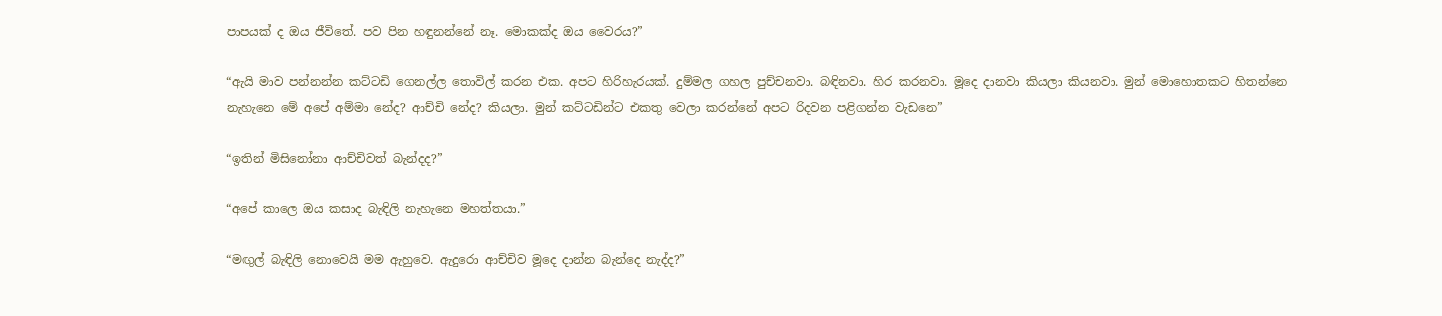පාපයක් ද ඔය ජීවිතේ. පව පින හඳුනන්නේ නෑ. මොකක්ද ඔය වෛරය?”

“ඇයි මාව පන්නන්න කට්ටඩි ගෙනල්ල තොවිල් කරන එක. අපට හිරිහැරයක්. දුම්මල ගහල පුච්චනවා. බඳිනවා. හිර කරනවා. මූදෙ දානවා කියලා කියනවා. මුන් මොහොතකට හිතන්නෙ නැහැනෙ මේ අපේ අම්මා නේද? ආච්චි නේද? කියලා. මුන් කට්ටඩින්ට එකතු වෙලා කරන්නේ අපට රිදවන පළිගන්න වැඩනෙ”

“ඉතින් මිසිනෝනා ආච්චිවත් බැන්දද?”

“අපේ කාලෙ ඔය කසාද බැඳිලි නැහැනෙ මහත්තයා.”

“මඟුල් බැඳිලි නොවෙයි මම ඇහුවෙ. ඇදුරො ආච්චිව මූදෙ දාන්න බැන්දෙ නැද්ද?”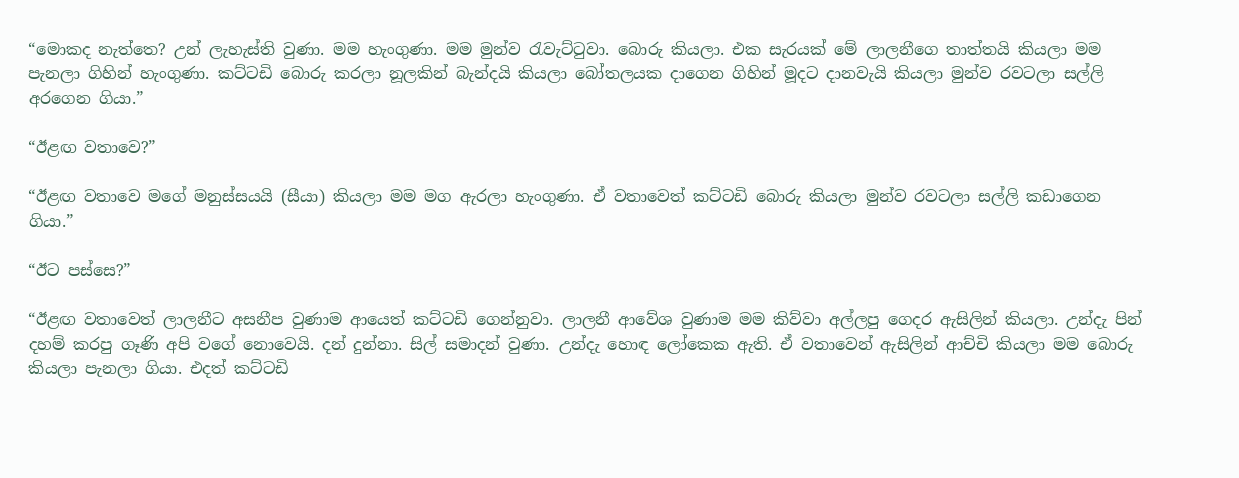“මොකද නැත්තෙ? උන් ලැහැස්ති වුණා. මම හැංගුණා. මම මුන්ව රැවැට්ටුවා. බොරු කියලා. එක සැරයක් මේ ලාලනීගෙ තාත්තයි කියලා මම පැනලා ගිහින් හැංගුණා. කට්ටඩි බොරු කරලා නූලකින් බැන්දයි කියලා බෝතලයක දාගෙන ගිහින් මූදට දානවැයි කියලා මුන්ව රවටලා සල්ලි අරගෙන ගියා.”

“ඊළඟ වතාවෙ?”

“ඊළඟ වතාවෙ මගේ මනුස්සයයි (සීයා) කියලා මම මග ඇරලා හැංගුණා. ඒ වතාවෙත් කට්ටඩි බොරු කියලා මුන්ව රවටලා සල්ලි කඩාගෙන ගියා.”

“ඊට පස්සෙ?”

“ඊළඟ වතාවෙත් ලාලනීට අසනීප වුණාම ආයෙත් කට්ටඩි ගෙන්නුවා. ලාලනී ආවේශ වුණාම මම කිව්වා අල්ලපු ගෙදර ඇසිලින් කියලා. උන්දැ පින් දහම් කරපු ගෑණි අපි වගේ නොවෙයි. දන් දුන්නා. සිල් සමාදන් වුණා. උන්දැ හොඳ ලෝකෙක ඇති. ඒ වතාවෙන් ඇසිලින් ආච්චි කියලා මම බොරු කියලා පැනලා ගියා. එදත් කට්ටඩි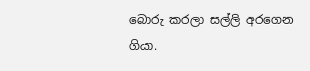බොරු කරලා සල්ලි අරගෙන ගියා.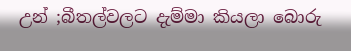උන් ;බීතල්වලට දැම්මා කියලා බොරු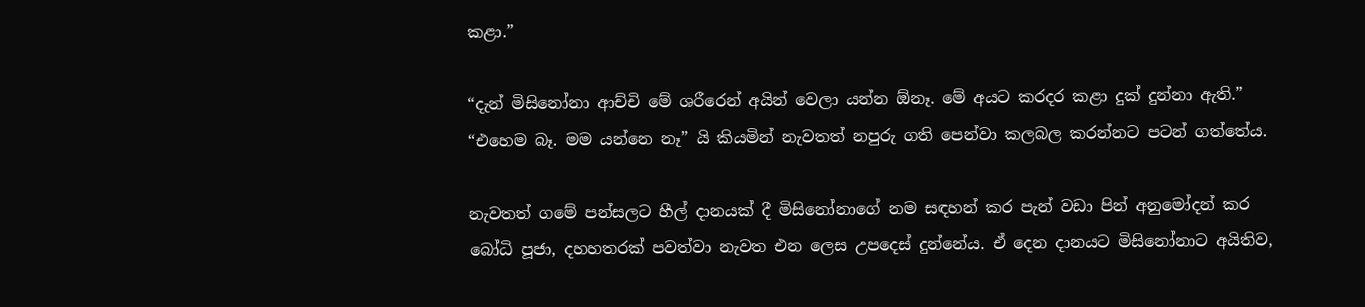කළා.”

“දැන් මිසිනෝනා ආච්චි මේ ශරීරෙන් අයින් වෙලා යන්න ඕනෑ. මේ අයට කරදර කළා දුක් දුන්නා ඇති.”
“එහෙම බෑ. මම යන්නෙ නෑ” යි කියමින් නැවතත් නපුරු ගති පෙන්වා කලබල කරන්නට පටන් ගත්තේය.

නැවතත් ගමේ පන්සලට හීල් දානයක් දී මිසිනෝනාගේ නම සඳහන් කර පැන් වඩා පින් අනුමෝදන් කර බෝධි පූජා, දහහතරක් පවත්වා නැවත එන ලෙස උපදෙස් දුන්නේය. ඒ දෙන දානයට මිසිනෝනාට අයිතිව,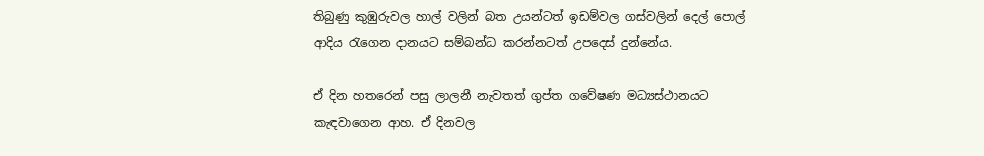තිබුණු කුඹුරුවල හාල් වලින් බත උයන්ටත් ඉඩම්වල ගස්වලින් දෙල් පොල් ආදිය රැගෙන දානයට සම්බන්ධ කරන්නටත් උපදෙස් දුන්නේය.

ඒ දින හතරෙන් පසු ලාලනී නැවතත් ගුප්ත ගවේෂණ මධ්‍යස්ථානයට කැඳවාගෙන ආහ. ඒ දිනවල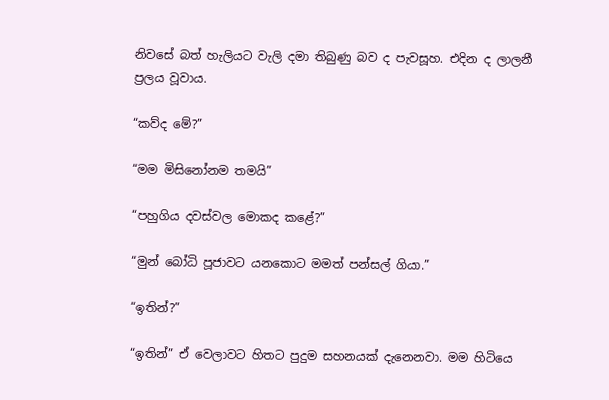නිවසේ බත් හැලියට වැලි දමා තිබුණු බව ද පැවසූහ. එදින ද ලාලනී ප්‍රලය වූවාය.

“කව්ද මේ?”

“මම මිසිනෝනම තමයි”

“පහුගිය දවස්වල මොකද කළේ?”

“මුන් බෝධි පූජාවට යනකොට මමත් පන්සල් ගියා.”

“ඉතින්?”

“ඉතින්” ඒ වෙලාවට හිතට පුදුම සහනයක් දැනෙනවා. මම හිටියෙ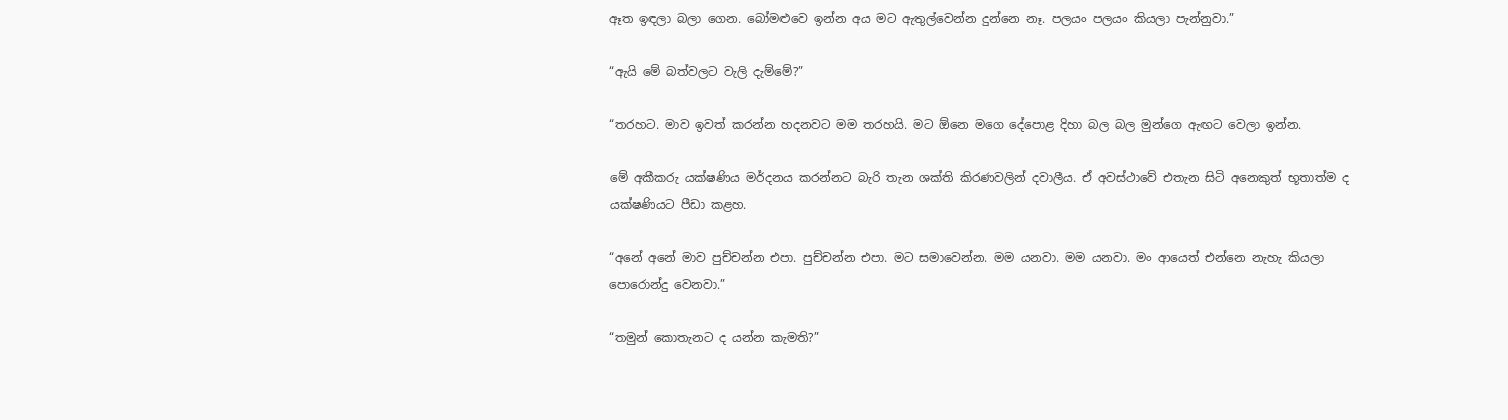ඈත ඉඳලා බලා ගෙන. බෝමළුවෙ ඉන්න අය මට ඇතුල්වෙන්න දුන්නෙ නෑ. පලයං පලයං කියලා පැන්නුවා.”

“ඇයි මේ බත්වලට වැලි දැම්මේ?”

“තරහට. මාව ඉවත් කරන්න හදනවට මම තරහයි. මට ඕනෙ මගෙ දේපොළ දිහා බල බල මුන්ගෙ ඇඟට වෙලා ඉන්න.

මේ අකීකරු යක්ෂණිය මර්දනය කරන්නට බැරි තැන ශක්ති කිරණවලින් දවාලීය. ඒ අවස්ථාවේ එතැන සිටි අනෙකුත් භූතාත්ම ද යක්ෂණියට පීඩා කළහ.

“අනේ අනේ මාව පුච්චන්න එපා. පුච්චන්න එපා. මට සමාවෙන්න. මම යනවා. මම යනවා. මං ආයෙත් එන්නෙ නැහැ කියලා පොරොන්දු වෙනවා.”

“තමුන් කොතැනට ද යන්න කැමති?”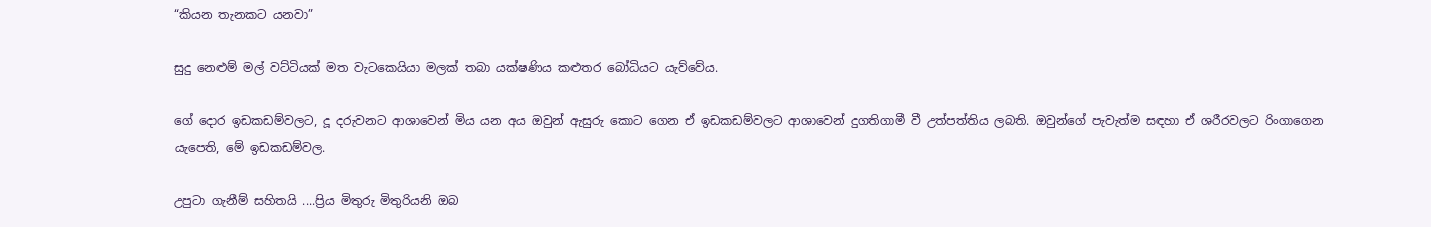“කියන තැනකට යනවා”

සුදු නෙළුම් මල් වට්ටියක් මත වැටකෙයියා මලක් තබා යක්ෂණිය කළුතර බෝධියට යැව්වේය.

ගේ දොර ඉඩකඩම්වලට, දූ දරුවනට ආශාවෙන් මිය යන අය ඔවුන් ඇසුරු කොට ගෙන ඒ ඉඩකඩම්වලට ආශාවෙන් දුගතිගාමී වී උත්පත්තිය ලබති. ඔවුන්ගේ පැවැත්ම සඳහා ඒ ශරීරවලට රිංගාගෙන යැපෙති, මේ ඉඩකඩම්වල.

උපුටා ගැනීම් සහිතයි ....ප්‍රිය මිතුරු මිතුරියනි ඔබ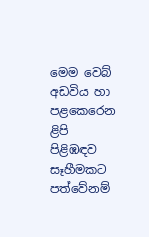මෙම වෙබ් අඩවිය හා පළකෙරෙන ළිපි පිළිඹඳව සෑහීමකට පත්වේනම්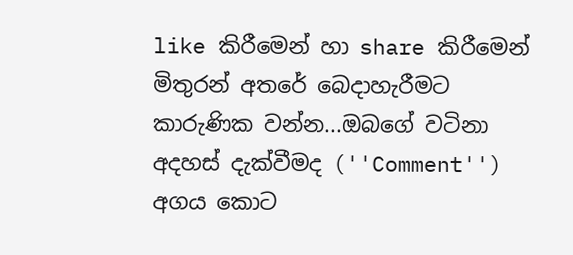like කිරීමෙන් හා share කිරීමෙන් මිතුරන් අතරේ බෙදාහැරීමට කාරුණික වන්න...ඔබගේ වටිනා අදහස් දැක්වීමද (''Comment'') අගය කොට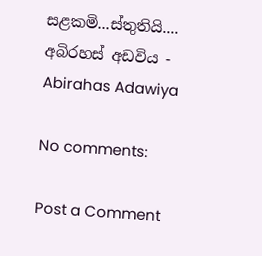සළකමි...ස්තුතියි....
අබිරහස් අඩවිය - Abirahas Adawiya

No comments:

Post a Comment